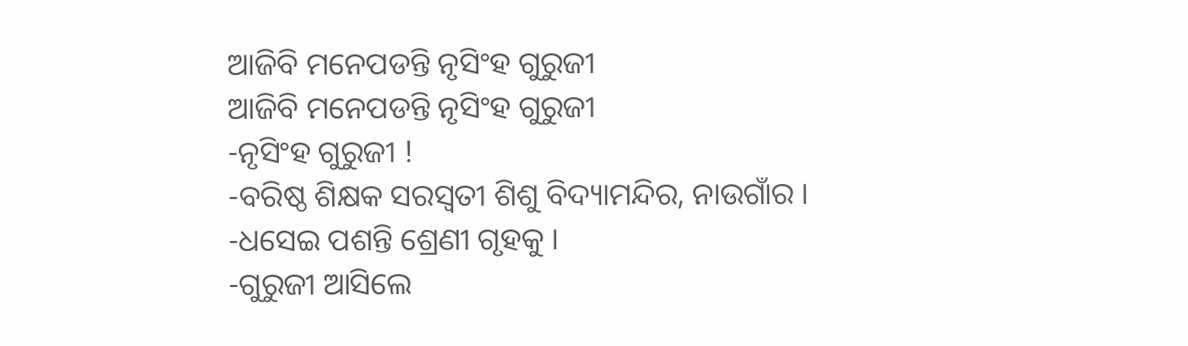ଆଜିବି ମନେପଡନ୍ତି ନୃସିଂହ ଗୁରୁଜୀ
ଆଜିବି ମନେପଡନ୍ତି ନୃସିଂହ ଗୁରୁଜୀ
-ନୃସିଂହ ଗୁରୁଜୀ !
-ବରିଷ୍ଠ ଶିକ୍ଷକ ସରସ୍ବତୀ ଶିଶୁ ବିଦ୍ୟାମନ୍ଦିର, ନାଉଗାଁର ।
-ଧସେଇ ପଶନ୍ତି ଶ୍ରେଣୀ ଗୃହକୁ ।
-ଗୁରୁଜୀ ଆସିଲେ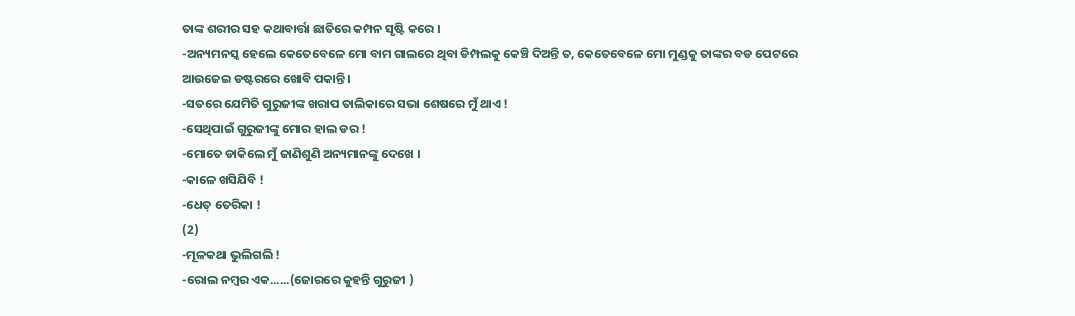ତାଙ୍କ ଶରୀର ସହ କଥାବାର୍ତ୍ତା ଛାତିରେ କମ୍ପନ ସୃଷ୍ଟି କରେ ।
-ଅନ୍ୟମନସ୍କ ହେଲେ କେତେବେଳେ ମୋ ବାମ ଗାଲରେ ଥିବା ଡିମ୍ପଲକୁ କେଞ୍ଚି ଦିଅନ୍ତି ତ, କେତେବେଳେ ମୋ ମୁଣ୍ଡକୁ ତାଙ୍କର ବଡ ପେଟରେ ଆଉଜେଇ ଡଷ୍ଟରରେ ଖୋବି ପକାନ୍ତି ।
-ସତରେ ଯେମିତି ଗୁରୁଜୀଙ୍କ ଖରାପ ତାଲିକାରେ ସଭା ଶେଷରେ ମୁଁ ଥାଏ !
-ସେଥିପାଇଁ ଗୁରୁଜୀଙ୍କୁ ମୋର ହାଲ ଡର !
-ମୋତେ ଡାକିଲେ ମୁଁ ଜାଣିଶୁଣି ଅନ୍ୟମାନଙ୍କୁ ଦେଖେ ।
-କାଳେ ଖସିଯିବି !
-ଧେତ୍ ତେରିକା !
(2)
-ମୂଳକଥା ଭୁଲିଗଲି !
-ରୋଲ ନମ୍ବର ଏକ......(ଜୋରରେ କୁହନ୍ତି ଗୁରୁଜୀ )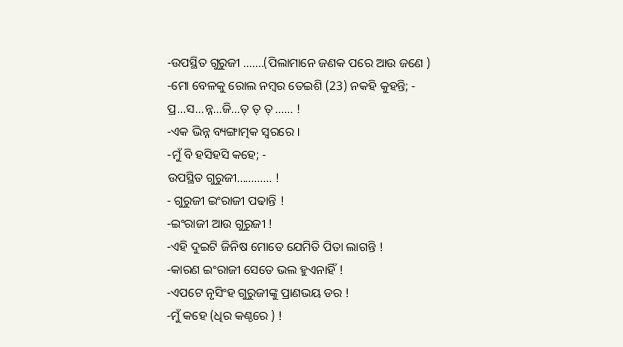-ଉପସ୍ଥିତ ଗୁରୁଜୀ .......(ପିଲାମାନେ ଜଣକ ପରେ ଆଉ ଜଣେ )
-ମୋ ବେଳକୁ ରୋଲ ନମ୍ବର ତେଇଶି (23) ନକହି କୁହନ୍ତି; -
ପ୍ର...ସ...ନ୍ନ...ଜି...ତ୍ ତ୍ ତ୍ ...... !
-ଏକ ଭିନ୍ନ ବ୍ୟଙ୍ଗାତ୍ମକ ସ୍ବରରେ ।
-ମୁଁ ବି ହସିହସି କହେ; -
ଉପସ୍ଥିତ ଗୁରୁଜୀ............ !
- ଗୁରୁଜୀ ଇଂରାଜୀ ପଢାନ୍ତି !
-ଇଂରାଜୀ ଆଉ ଗୁରୁଜୀ !
-ଏହି ଦୁଇଟି ଜିନିଷ ମୋତେ ଯେମିତି ପିତା ଲାଗନ୍ତି !
-କାରଣ ଇଂରାଜୀ ସେତେ ଭଲ ହୁଏନାହିଁ !
-ଏପଟେ ନୃସିଂହ ଗୁରୁଜୀଙ୍କୁ ପ୍ରାଣଭୟ ଡର !
-ମୁଁ କହେ (ଧିର କଣ୍ଠରେ ) !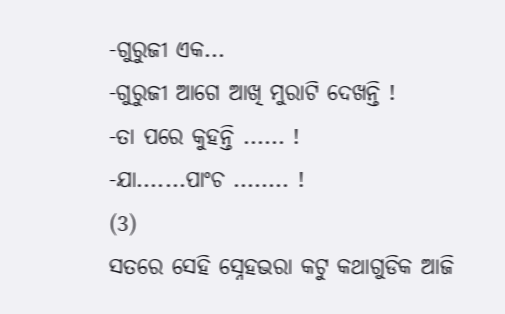-ଗୁରୁଜୀ ଏକ...
-ଗୁରୁଜୀ ଆଗେ ଆଖି ମୁରାଟି ଦେଖନ୍ତି !
-ତା ପରେ କୁହନ୍ତି ...... !
-ଯା.......ପାଂଚ ........ !
(3)
ସତରେ ସେହି ସ୍ନେହଭରା କଟୁ କଥାଗୁଡିକ ଆଜି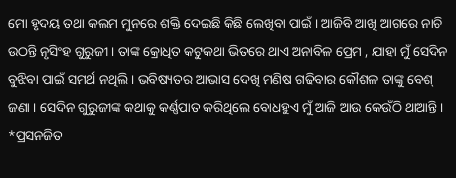ମୋ ହୃଦୟ ତଥା କଲମ ମୁନରେ ଶକ୍ତି ଦେଇଛି କିଛି ଲେଖିବା ପାଇଁ । ଆଜିବି ଆଖି ଆଗରେ ନାଚି ଉଠନ୍ତି ନୃସିଂହ ଗୁରୁଜୀ । ତାଙ୍କ କ୍ରୋଧିତ କଟୁକଥା ଭିତରେ ଥାଏ ଅନାବିଳ ପ୍ରେମ , ଯାହା ମୁଁ ସେଦିନ ବୁଝିବା ପାଇଁ ସମର୍ଥ ନଥିଲି । ଭବିଷ୍ୟତର ଆଭାସ ଦେଖି ମଣିଷ ଗଢିବାର କୌଶଳ ତାଙ୍କୁ ବେଶ୍ ଜଣା । ସେଦିନ ଗୁରୁଜୀଙ୍କ କଥାକୁ କର୍ଣ୍ଣପାତ କରିଥିଲେ ବୋଧହୁଏ ମୁଁ ଆଜି ଆଉ କେଉଁଠି ଥାଆନ୍ତି ।
*ପ୍ରସନଜିତ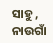ସାହୁ , ନାଉଗାଁ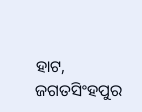ହାଟ, ଜଗତସିଂହପୁର